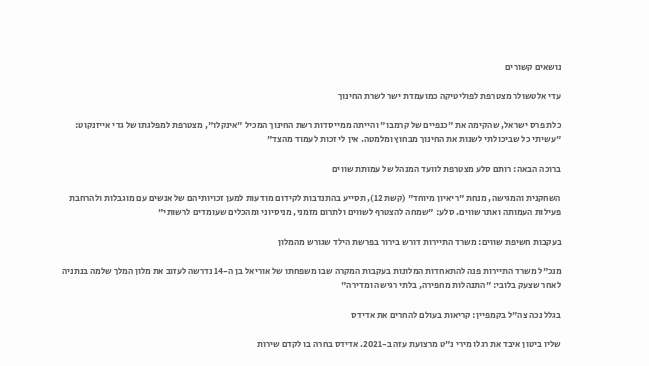נושאים קשורים

עדי אלטשולר מצטרפת לפוליטיקה כמועמדת ישר לשרת החינוך

כלת פרס ישראל, שהקימה את "כנפיים של קרמבו" והייתה ממייסדות רשת החינוך המכיל "אינקלו", מצטרפת למפלגתו של גדי אייזנקוט: "עשיתי כל שביכולתי לשנות את החינוך מבחוץ ומלמטה. אין לי זכות לעמוד מהצד"

ברוכה הבאה: רותם סלע מצטרפת לוועד המנהל של עמותת שווים

השחקנית והמגישה, מנחת "ריאיון מיוחד" (קשת 12), תסייע בהתנדבות לקידום מודעות למען זכויותיהם של אנשים עם מוגבלות ולהרחבת פעילות העמותה ואתר שווים. סלע: "שמחה להצטרף לשווים ולתרום מזמני, מניסיוני ומהכלים שעומדים לרשותי"

בעקבות חשיפת שווים: משרד התיירות דורש בירור בפרשת הילד שגורש מהמלון

מנכ"ל משרד התיירות פנה להתאחדות המלונות בעקבות המקרה שבו משפחתו של אוריאל בן ה-14 נדרשה לעזוב את מלון המלך שלמה בנתניה לאחר שצעק בלובי: "התנהלות מחפירה, בלתי רגישה ומדירה"

בגלל נכה צה"ל בקמפיין: קריאות בעולם להחרים את אדידס

שליו ביטון איבד את רגלו מירי נ"ט מרצועת עזה ב-2021. אדידס בחרה בו לקדם שירות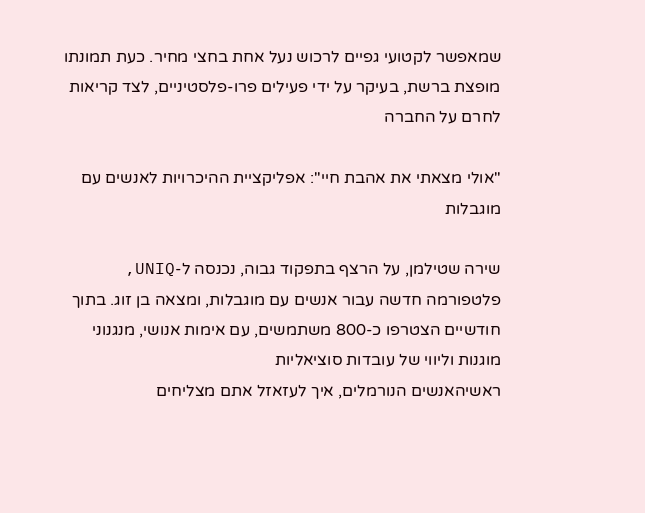שמאפשר לקטועי גפיים לרכוש נעל אחת בחצי מחיר. כעת תמונתו מופצת ברשת, בעיקר על ידי פעילים פרו-פלסטיניים, לצד קריאות לחרם על החברה

"אולי מצאתי את אהבת חיי": אפליקציית ההיכרויות לאנשים עם מוגבלות

שירה שטילמן, על הרצף בתפקוד גבוה, נכנסה ל-UNIQ, פלטפורמה חדשה עבור אנשים עם מוגבלות, ומצאה בן זוג. בתוך חודשיים הצטרפו כ-800 משתמשים, עם אימות אנושי, מנגנוני מוגנות וליווי של עובדות סוציאליות
ראשיהאנשים הנורמלים, איך לעזאזל אתם מצליחים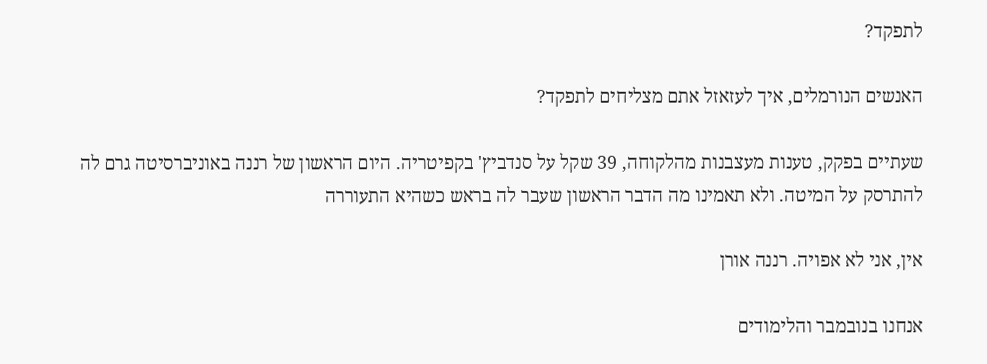לתפקד?

האנשים הנורמלים, איך לעזאזל אתם מצליחים לתפקד?

שעתיים בפקק, טענות מעצבנות מהלקוחה, 39 שקל על סנדביץ' בקפיטריה. היום הראשון של רננה באוניברסיטה גרם לה להתרסק על המיטה. ולא תאמינו מה הדבר הראשון שעבר לה בראש כשהיא התעוררה

אין, אני לא אפויה. רננה אורן

אנחנו בנובמבר והלימודים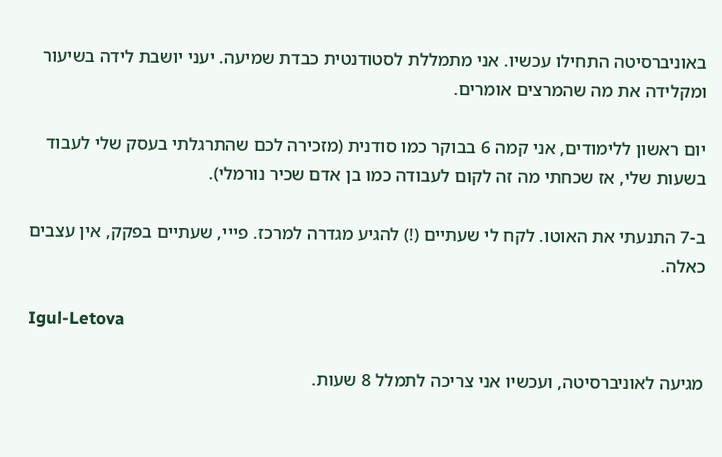באוניברסיטה התחילו עכשיו. אני מתמללת לסטודנטית כבדת שמיעה. יעני יושבת לידה בשיעור ומקלידה את מה שהמרצים אומרים.

יום ראשון ללימודים, אני קמה 6 בבוקר כמו סודנית (מזכירה לכם שהתרגלתי בעסק שלי לעבוד בשעות שלי, אז שכחתי מה זה לקום לעבודה כמו בן אדם שכיר נורמלי).

ב-7 התנעתי את האוטו. לקח לי שעתיים (!) להגיע מגדרה למרכז. פייי, שעתיים בפקק, אין עצבים כאלה.

Igul-Letova

מגיעה לאוניברסיטה, ועכשיו אני צריכה לתמלל 8 שעות.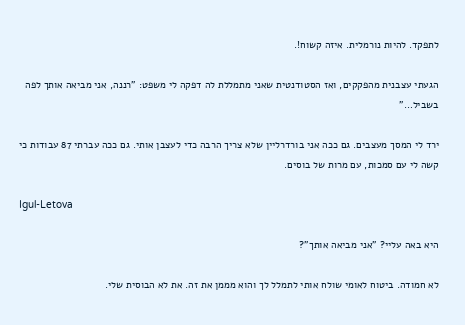לתפקד. להיות נורמלית. איזה קשוח!.

הגעתי עצבנית מהפקקים, ואז הסטודנטית שאני מתמללת לה דפקה לי משפט: "רננה, אני מביאה אותך לפה בשביל…"

ירד לי המסך מעצבים. גם ככה אני בורדרליין שלא צריך הרבה כדי לעצבן אותי. גם ככה עברתי 87 עבודות כי קשה לי עם סמכות, עם מרות של בוסים.

Igul-Letova

היא באה עליי? "אני מביאה אותך"?

לא חמודה. ביטוח לאומי שולח אותי לתמלל לך והוא מממן את זה. את לא הבוסית שלי.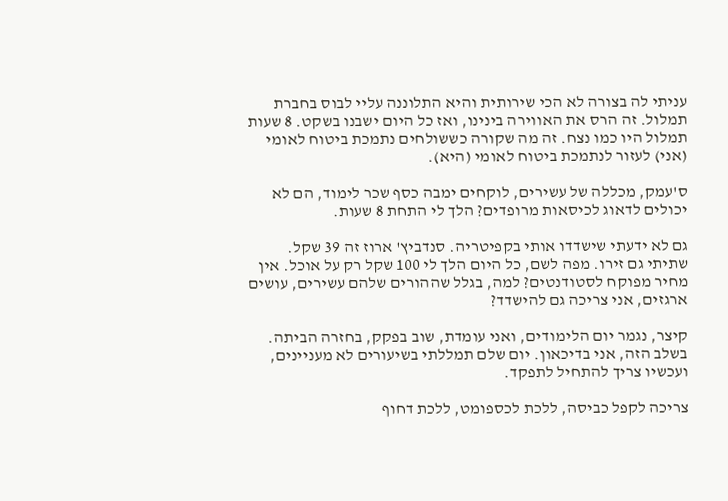עניתי לה בצורה לא הכי שירותית והיא התלוננה עליי לבוס בחברת תמלול. זה הרס את האווירה בינינו, ואז כל היום ישבנו בשקט. 8 שעות תמלול היו כמו נצח. זה מה שקורה כששולחים נתמכת ביטוח לאומי (אני) לעזור לנתמכת ביטוח לאומי (היא).

ס'עמק, מכללה של עשירים, לוקחים ימבה כסף שכר לימוד, הם לא יכולים לדאוג לכיסאות מרופדים? הלך לי התחת 8 שעות.

גם לא ידעתי שישדדו אותי בקפיטריה. סנדביץ' ארוז זה 39 שקל. שתיתי גם זירו. מפה לשם, כל היום הלך לי 100 שקל רק על אוכל. אין מחיר מפוקח לסטודנטים? למה, בגלל שההורים שלהם עשירים, עושים ארגזים, אני צריכה גם להישדד?

קיצר, נגמר יום הלימודים, ואני עומדת, שוב בפקק, בחזרה הביתה. בשלב הזה, אני בדיכאון. יום שלם תמללתי בשיעורים לא מעניינים, ועכשיו צריך להתחיל לתפקד.

צריכה לקפל כביסה, ללכת לכספומט, ללכת דחוף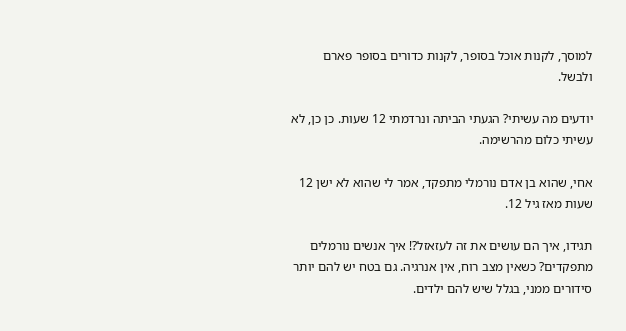למוסך, לקנות אוכל בסופר, לקנות כדורים בסופר פארם ולבשל.

יודעים מה עשיתי? הגעתי הביתה ונרדמתי 12 שעות. כן כן, לא עשיתי כלום מהרשימה.

אחי, שהוא בן אדם נורמלי מתפקד, אמר לי שהוא לא ישן 12 שעות מאז גיל 12.

תגידו, איך הם עושים את זה לעזאזל?! איך אנשים נורמלים מתפקדים? כשאין מצב רוח, אין אנרגיה. גם בטח יש להם יותר סידורים ממני, בגלל שיש להם ילדים.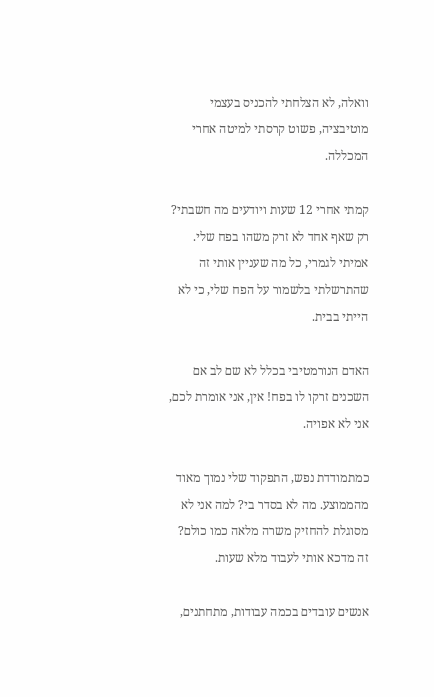וואלה, לא הצלחתי להכניס בעצמי מוטיבציה, פשוט קרסתי למיטה אחרי המכללה.

קמתי אחרי 12 שעות ויודעים מה חשבתי? רק שאף אחד לא זרק משהו בפח שלי. אמיתי לגמרי, כל מה שעניין אותי זה שהתרשלתי בלשמור על הפח שלי, כי לא הייתי בבית.

האדם הנורמטיבי בכלל לא שם לב אם השכנים זרקו לו בפח! אין, אני אומרת לכם, אני לא אפויה.

כמתמודדת נפש, התפקוד שלי נמוך מאוד מהממוצע. מה לא בסדר בי? למה אני לא מסוגלת להחזיק משרה מלאה כמו כולם? זה מדכא אותי לעבוד מלא שעות.

אנשים עובדים בכמה עבודות, מתחתנים,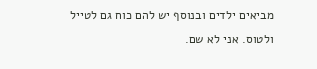מביאים ילדים ובנוסף יש להם כוח גם לטייל ולטוס. אני לא שם.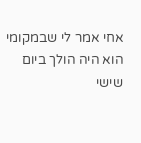אחי אמר לי שבמקומי הוא היה הולך ביום שישי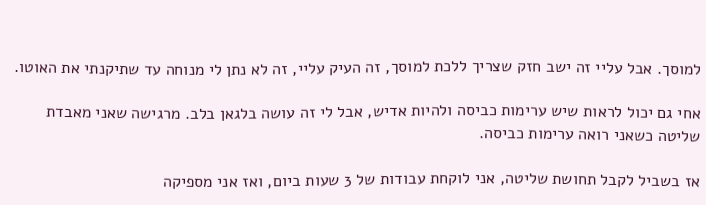למוסך. אבל עליי זה ישב חזק שצריך ללכת למוסך, זה העיק עליי, זה לא נתן לי מנוחה עד שתיקנתי את האוטו.

אחי גם יכול לראות שיש ערימות כביסה ולהיות אדיש, אבל לי זה עושה בלגאן בלב. מרגישה שאני מאבדת שליטה כשאני רואה ערימות כביסה.

אז בשביל לקבל תחושת שליטה, אני לוקחת עבודות של 3 שעות ביום, ואז אני מספיקה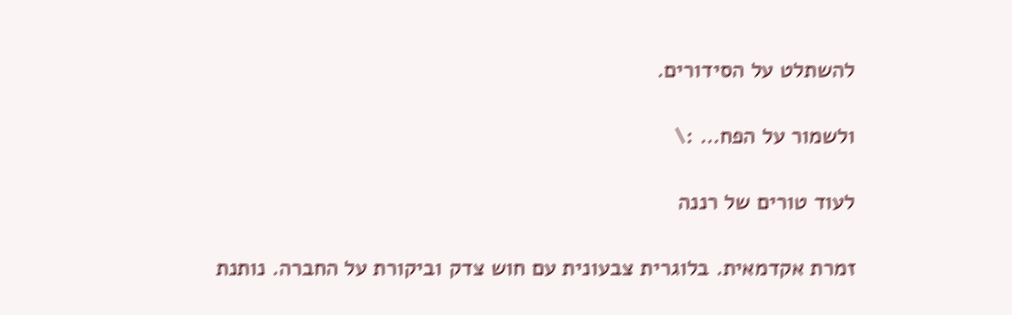להשתלט על הסידורים.

ולשמור על הפח… :\

לעוד טורים של רננה

זמרת אקדמאית. בלוגרית צבעונית עם חוש צדק וביקורת על החברה. נותנת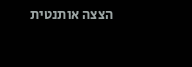הצצה אותנטית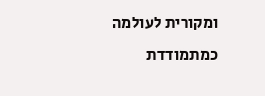ומקורית לעולמה כמתמודדת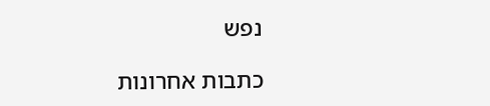נפש

כתבות אחרונות